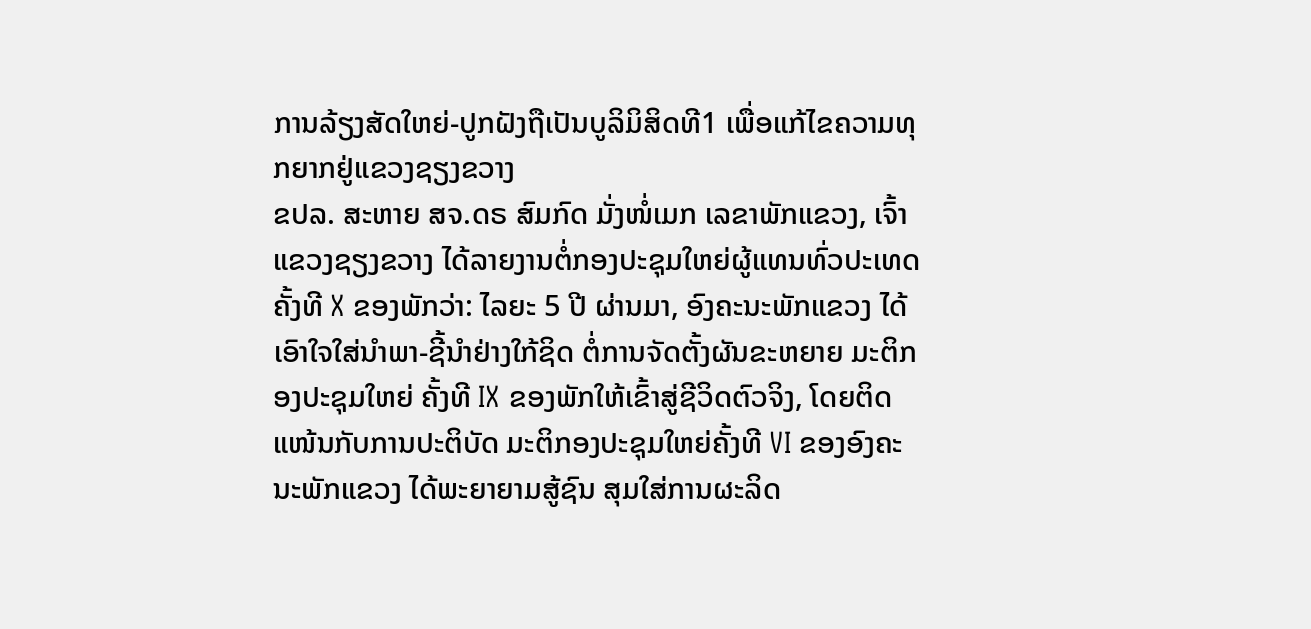ການລ້ຽງສັດໃຫຍ່-ປູກຝັງຖືເປັນບູລິມິສິດທີ1 ເພື່ອແກ້ໄຂຄວາມທຸກຍາກຢູ່ແຂວງຊຽງຂວາງ
ຂປລ. ສະຫາຍ ສຈ.ດຣ ສົມກົດ ມັ່ງໜໍ່ເມກ ເລຂາພັກແຂວງ, ເຈົ້າແຂວງຊຽງຂວາງ ໄດ້ລາຍງານຕໍ່ກອງປະຊຸມໃຫຍ່ຜູ້ແທນທົ່ວປະເທດ ຄັ້ງທີ X ຂອງພັກວ່າ: ໄລຍະ 5 ປີ ຜ່ານມາ, ອົງຄະນະພັກແຂວງ ໄດ້ເອົາໃຈໃສ່ນຳພາ-ຊີ້ນຳຢ່າງໃກ້ຊິດ ຕໍ່ການຈັດຕັ້ງຜັນຂະຫຍາຍ ມະຕິກອງປະຊຸມໃຫຍ່ ຄັ້ງທີ IX ຂອງພັກໃຫ້ເຂົ້າສູ່ຊີວິດຕົວຈິງ, ໂດຍຕິດແໜ້ນກັບການປະຕິບັດ ມະຕິກອງປະຊຸມໃຫຍ່ຄັ້ງທີ VI ຂອງອົງຄະນະພັກແຂວງ ໄດ້ພະຍາຍາມສູ້ຊົນ ສຸມໃສ່ການຜະລິດ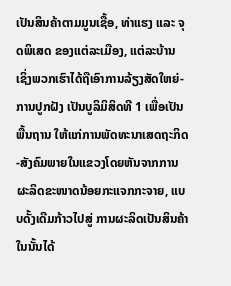ເປັນສິນຄ້າຕາມມູນເຊື້ອ, ທ່າແຮງ ແລະ ຈຸດພິເສດ ຂອງແຕ່ລະເມືອງ, ແຕ່ລະບ້ານ ເຊິ່ງພວກເຮົາໄດ້ຖືເອົາການລ້ຽງສັດໃຫຍ່-ການປູກຝັງ ເປັນບູລິມິສິດທີ 1 ເພື່ອເປັນພື້ນຖານ ໃຫ້ແກ່ການພັດທະນາເສດຖະກິດ-ສັງຄົມພາຍໃນແຂວງໂດຍຫັນຈາກການຜະລິດຂະໜາດນ້ອຍກະແຈກກະຈາຍ, ແບບດັ້ງເດີມກ້າວໄປສູ່ ການຜະລິດເປັນສິນຄ້າ ໃນນັ້ນໄດ້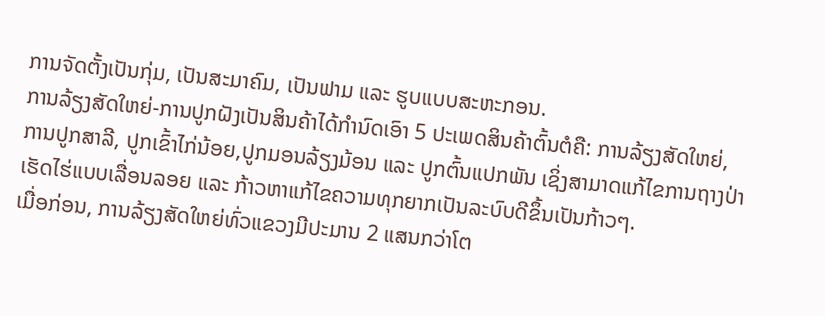ການຈັດຕັ້ງເປັນກຸ່ມ, ເປັນສະມາຄົມ, ເປັນຟາມ ແລະ ຮູບແບບສະຫະກອນ.
ການລ້ຽງສັດໃຫຍ່-ການປູກຝັງເປັນສິນຄ້າໄດ້ກຳນົດເອົາ 5 ປະເພດສິນຄ້າຕົ້ນຕໍຄື: ການລ້ຽງສັດໃຫຍ່, ການປູກສາລີ, ປູກເຂົ້າໄກ່ນ້ອຍ,ປູກມອນລ້ຽງມ້ອນ ແລະ ປູກຕົ້ນແປກພັນ ເຊິ່ງສາມາດແກ້ໄຂການຖາງປ່າເຮັດໄຮ່ແບບເລື່ອນລອຍ ແລະ ກ້າວຫາແກ້ໄຂຄວາມທຸກຍາກເປັນລະບົບດີຂຶ້ນເປັນກ້າວໆ.
ເມື່ອກ່ອນ, ການລ້ຽງສັດໃຫຍ່ທົ່ວແຂວງມີປະມານ 2 ແສນກວ່າໂຕ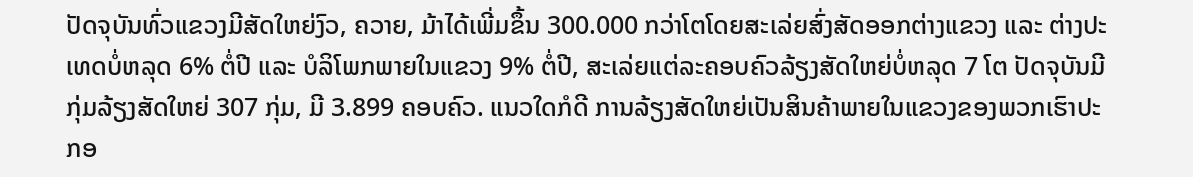ປັດຈຸບັນທົ່ວແຂວງມີສັດໃຫຍ່ງົວ, ຄວາຍ, ມ້າໄດ້ເພີ່ມຂຶ້ນ 300.000 ກວ່າໂຕໂດຍສະເລ່ຍສົ່ງສັດອອກຕ່າງແຂວງ ແລະ ຕ່າງປະເທດບໍ່ຫລຸດ 6% ຕໍ່ປີ ແລະ ບໍລິໂພກພາຍໃນແຂວງ 9% ຕໍ່ປີ, ສະເລ່ຍແຕ່ລະຄອບຄົວລ້ຽງສັດໃຫຍ່ບໍ່ຫລຸດ 7 ໂຕ ປັດຈຸບັນມີກຸ່ມລ້ຽງສັດໃຫຍ່ 307 ກຸ່ມ, ມີ 3.899 ຄອບຄົວ. ແນວໃດກໍດີ ການລ້ຽງສັດໃຫຍ່ເປັນສິນຄ້າພາຍໃນແຂວງຂອງພວກເຮົາປະກອ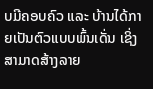ບມີຄອບຄົວ ແລະ ບ້ານໄດ້ກາຍເປັນຕົວແບບພົ້ນເດັ່ນ ເຊິ່ງສາມາດສ້າງລາຍ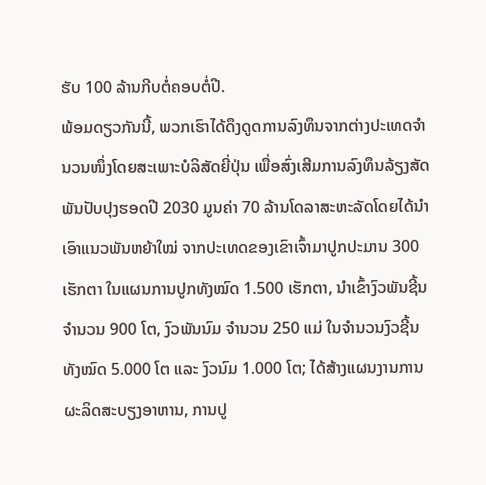ຮັບ 100 ລ້ານກີບຕໍ່ຄອບຕໍ່ປີ.
ພ້ອມດຽວກັນນີ້, ພວກເຮົາໄດ້ດຶງດູດການລົງທຶນຈາກຕ່າງປະເທດຈໍານວນໜຶ່ງໂດຍສະເພາະບໍລິສັດຍີ່ປຸ່ນ ເພື່ອສົ່ງເສີມການລົງທຶນລ້ຽງສັດພັນປັບປຸງຮອດປີ 2030 ມູນຄ່າ 70 ລ້ານໂດລາສະຫະລັດໂດຍໄດ້ນຳເອົາແນວພັນຫຍ້າໃໝ່ ຈາກປະເທດຂອງເຂົາເຈົ້າມາປູກປະມານ 300 ເຮັກຕາ ໃນແຜນການປູກທັງໝົດ 1.500 ເຮັກຕາ, ນຳເຂົ້າງົວພັນຊີ້ນຈຳນວນ 900 ໂຕ, ງົວພັນນົມ ຈຳນວນ 250 ແມ່ ໃນຈຳນວນງົວຊີ້ນທັງໝົດ 5.000 ໂຕ ແລະ ງົວນົມ 1.000 ໂຕ; ໄດ້ສ້າງແຜນງານການຜະລິດສະບຽງອາຫານ, ການປູ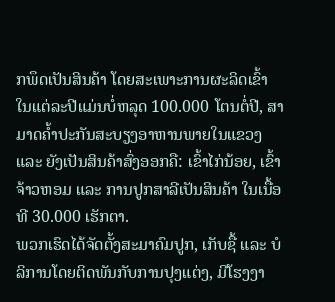ກພຶດເປັນສິນຄ້າ ໂດຍສະເພາະການຜະລິດເຂົ້າ ໃນແຕ່ລະປີແມ່ນບໍ່ຫລຸດ 100.000 ໂຕນຕໍ່ປີ, ສາມາດຄ້ຳປະກັນສະບຽງອາຫານພາຍໃນແຂວງ ແລະ ຍັງເປັນສິນຄ້າສົ່ງອອກຄື: ເຂົ້າໄກ່ນ້ອຍ, ເຂົ້າຈ້າວຫອມ ແລະ ການປູກສາລີເປັນສິນຄ້າ ໃນເນື້ອທີ 30.000 ເຮັກຕາ.
ພວກເຮົດໄດ້ຈັດຕັ້ງສະມາຄົມປູກ, ເກັບຊື້ ແລະ ບໍລິການໂດຍຕິດພັນກັບການປຸງແຕ່ງ, ມີໂຮງງາ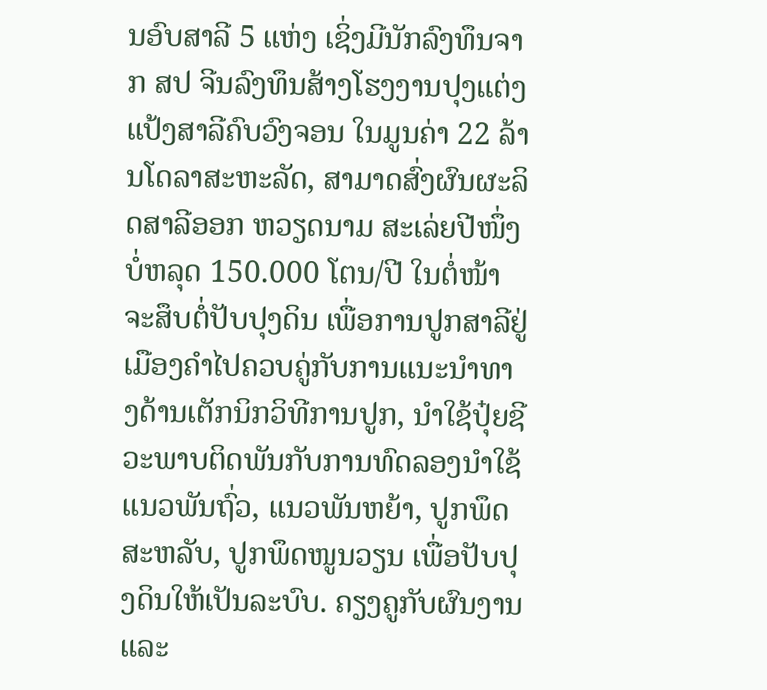ນອົບສາລີ 5 ແຫ່ງ ເຊິ່ງມີນັກລົງທຶນຈາກ ສປ ຈີນລົງທຶນສ້າງໂຮງງານປຸງແຕ່ງແປ້ງສາລີຄົບວົງຈອນ ໃນມູນຄ່າ 22 ລ້ານໂດລາສະຫະລັດ, ສາມາດສົ່ງຜົນຜະລິດສາລີອອກ ຫວຽດນາມ ສະເລ່ຍປີໜຶ່ງບໍ່ຫລຸດ 150.000 ໂຕນ/ປີ ໃນຕໍ່ໜ້າຈະສຶບຕໍ່ປັບປຸງດິນ ເພື່ອການປູກສາລີຢູ່ເມືອງຄຳໄປຄວບຄູ່ກັບການແນະນຳທາງດ້ານເຕັກນິກວິທີການປູກ, ນຳໃຊ້ປຸ໋ຍຊີວະພາບຕິດພັນກັບການທົດລອງນຳໃຊ້ແນວພັນຖົ່ວ, ແນວພັນຫຍ້າ, ປູກພຶດສະຫລັບ, ປູກພຶດໜູນວຽນ ເພື່ອປັບປຸງດິນໃຫ້ເປັນລະບົບ. ຄຽງຄູກັບຜົນງານ ແລະ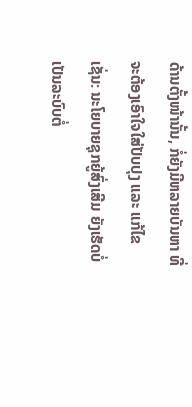ດ້ານຕັ້ງໜ້ານັ້ນ, ກໍ່ຍັງມີຫລາຍບັນຫາ ທີ່ຈະຕ້ອງເອົາໃຈໃສ່ປັບປຸງ ແລະ ແກ້ໄຂເຊັ່ນ: ນະໂຍບາຍຊຸກຍູ້ສົ່ງເສີມ ຍັງເຮັດບໍ່ເປັນລະບົບຕໍ່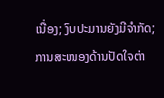ເນື່ອງ; ງົບປະມານຍັງມີຈຳກັດ; ການສະໜອງດ້ານປັດໃຈຕ່າ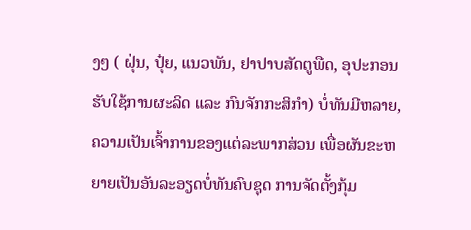ງໆ ( ຝຸ່ນ, ປຸ໋ຍ, ແນວພັນ, ຢາປາບສັດຕູພືດ, ອຸປະກອນຮັບໃຊ້ການຜະລິດ ແລະ ກົນຈັກກະສິກຳ) ບໍ່ທັນມີຫລາຍ, ຄວາມເປັນເຈົ້າການຂອງແຕ່ລະພາກສ່ວນ ເພື່ອຜັນຂະຫຍາຍເປັນອັນລະອຽດບໍ່ທັນຄົບຊຸດ ການຈັດຕັ້ງກຸ້ມ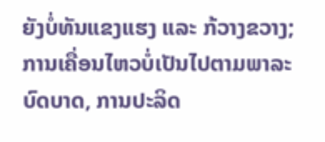ຍັງບໍ່ທັນແຂງແຮງ ແລະ ກ້ວາງຂວາງ; ການເຄື່ອນໄຫວບໍ່ເປັນໄປຕາມພາລະບົດບາດ, ການປະລິດ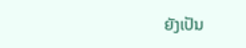ຍັງເປັນ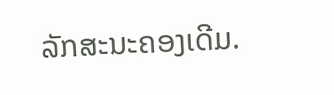ລັກສະນະຄອງເດີມ.